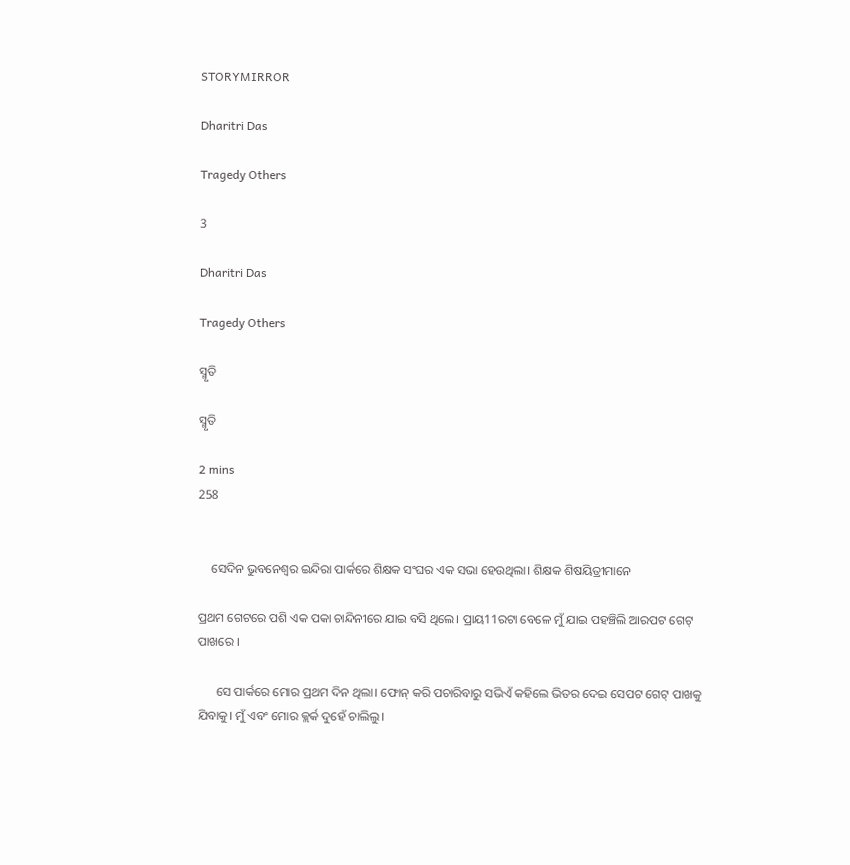STORYMIRROR

Dharitri Das

Tragedy Others

3

Dharitri Das

Tragedy Others

ସ୍ମୃତି

ସ୍ମୃତି

2 mins
258


    ସେଦିନ ଭୁବନେଶ୍ବର ଇନ୍ଦିରା ପାର୍କରେ ଶିକ୍ଷକ ସଂଘର ଏକ ସଭା ହେଉଥିଲା। ଶିକ୍ଷକ ଶିଷୟିତ୍ରୀମାନେ

ପ୍ରଥମ ଗେଟରେ ପଶି ଏକ ପକା ଚାନ୍ଦିନୀରେ ଯାଇ ବସି ଥିଲେ। ପ୍ରାୟ11ରଟା ବେଳେ ମୁଁ ଯାଇ ପହଞ୍ଚିଲି ଆରପଟ ଗେଟ୍ ପାଖରେ ।

      ସେ ପାର୍କରେ ମୋର ପ୍ରଥମ ଦିନ ଥିଲା। ଫୋନ୍ କରି ପଚାରିବାରୁ ସଭିଏଁ କହିଲେ ଭିତର ଦେଇ ସେପଟ ଗେଟ୍ ପାଖକୁ ଯିବାକୁ। ମୁଁ ଏବଂ ମୋର କ୍ଲର୍କ ଦୁହେଁ ଚାଲିଲୁ।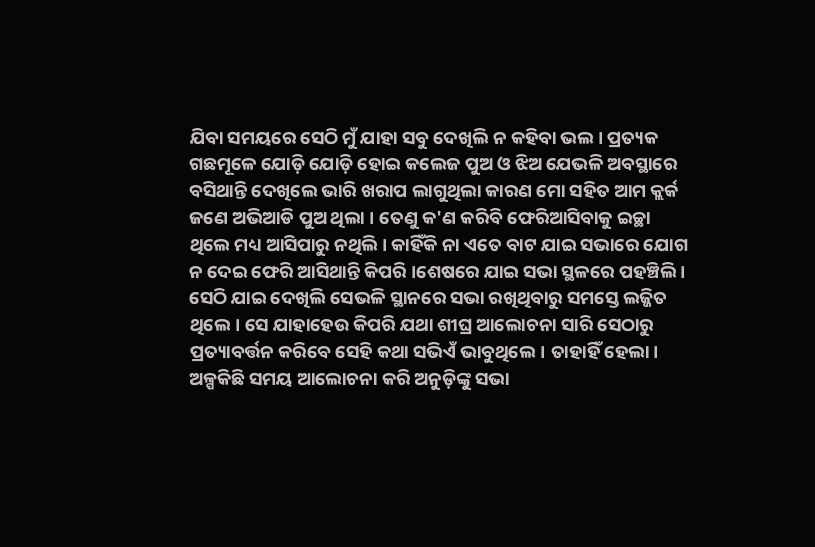ଯିବା ସମୟରେ ସେଠି ମୁଁ ଯାହା ସବୁ ଦେଖିଲି ନ କହିବା ଭଲ। ପ୍ରତ୍ୟକ ଗଛମୂଳେ ଯୋଡ଼ି ଯୋଡ଼ି ହୋଇ କଲେଜ ପୁଅ ଓ ଝିଅ ଯେଭଳି ଅବସ୍ଥାରେ ବସିଥାନ୍ତି ଦେଖିଲେ ଭାରି ଖରାପ ଲାଗୁଥିଲା କାରଣ ମୋ ସହିତ ଆମ କ୍ଲର୍କ ଜଣେ ଅଭିଆଡି ପୁଅ ଥିଲା । ତେଣୁ କ'ଣ କରିବି ଫେରିଆସିବାକୁ ଇଚ୍ଛା ଥିଲେ ମଧ୍ୟ ଆସିପାରୁ ନଥିଲି। କାହିଁକି ନା ଏତେ ବାଟ ଯାଇ ସଭାରେ ଯୋଗ ନ ଦେଇ ଫେରି ଆସିଥାନ୍ତି କିପରି ।ଶେଷରେ ଯାଇ ସଭା ସ୍ଥଳରେ ପହଞ୍ଚିଲି । ସେଠି ଯାଇ ଦେଖିଲି ସେଭଳି ସ୍ଥାନରେ ସଭା ରଖିଥିବାରୁ ସମସ୍ତେ ଲଜ୍ଜିତ ଥିଲେ। ସେ ଯାହାହେଉ କିପରି ଯଥା ଶୀଘ୍ର ଆଲୋଚନା ସାରି ସେଠାରୁ ପ୍ରତ୍ୟାବର୍ତ୍ତନ କରିବେ ସେହି କଥା ସଭିଏଁ ଭାବୁଥିଲେ। ତାହାହିଁ ହେଲା। ଅଳ୍ପକିଛି ସମୟ ଆଲୋଚନା କରି ଅନୁଡ଼ିଙ୍କୁ ସଭା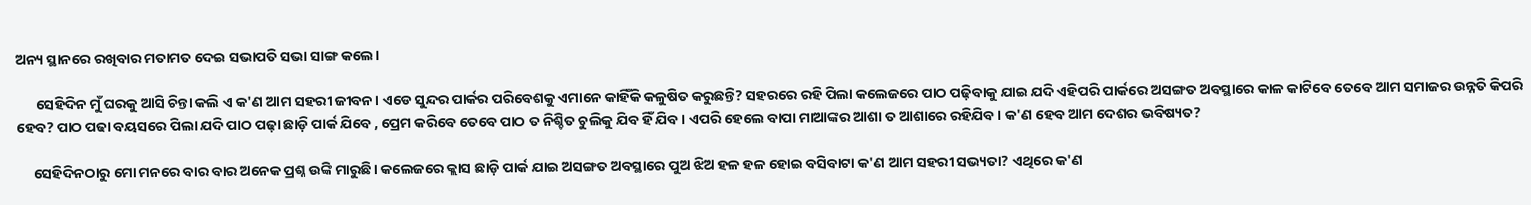ଅନ୍ୟ ସ୍ଥାନରେ ରଖିବାର ମତାମତ ଦେଇ ସଭାପତି ସଭା ସାଙ୍ଗ କଲେ।

      ସେହିଦିନ ମୁଁ ଘରକୁ ଆସି ଚିନ୍ତା କଲି ଏ କ'ଣ ଆମ ସହରୀ ଜୀବନ। ଏଡେ ସୁନ୍ଦର ପାର୍କର ପରିବେଶକୁ ଏମାନେ କାହିଁକି କଳୁଷିତ କରୁଛନ୍ତି? ସହରରେ ରହି ପିଲା କଲେଜରେ ପାଠ ପଢ଼ିବାକୁ ଯାଇ ଯଦି ଏହିପରି ପାର୍କରେ ଅସଙ୍ଗତ ଅବସ୍ଥାରେ କାଳ କାଟିବେ ତେବେ ଆମ ସମାଜର ଉନ୍ନତି କିପରି ହେବ? ପାଠ ପଢା ବୟସରେ ପିଲା ଯଦି ପାଠ ପଢ଼ା ଛାଡ଼ି ପାର୍କ ଯିବେ , ପ୍ରେମ କରିବେ ତେବେ ପାଠ ତ ନିଶ୍ଚିତ ଚୁଲିକୁ ଯିବ ହିଁ ଯିବ। ଏପରି ହେଲେ ବାପା ମାଆଙ୍କର ଆଶା ତ ଆଶାରେ ରହିଯିବ। କ'ଣ ହେବ ଆମ ଦେଶର ଭବିଷ୍ୟତ?

     ସେହିଦିନଠାରୁ ମୋ ମନରେ ବାର ବାର ଅନେକ ପ୍ରଶ୍ନ ଉଙ୍କି ମାରୁଛି। କଲେଜରେ କ୍ଲାସ ଛାଡ଼ି ପାର୍କ ଯାଇ ଅସଙ୍ଗତ ଅବସ୍ଥାରେ ପୁଅ ଝିଅ ହଳ ହଳ ହୋଇ ବସିବାଟା କ'ଣ ଆମ ସହରୀ ସଭ୍ୟତା? ଏଥିରେ କ'ଣ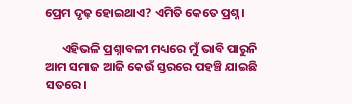ପ୍ରେମ ଦୃଢ଼ ହୋଇଥାଏ? ଏମିତି କେତେ ପ୍ରଶ୍ନ।

      ଏହିଭଳି ପ୍ରଶ୍ନାବଳୀ ମଧ୍ୟରେ ମୁଁ ଭାବି ପାରୁନି ଆମ ସମାଜ ଆଜି କେଉଁ ସ୍ତରରେ ପହଞ୍ଚି ଯାଇଛି ସତରେ।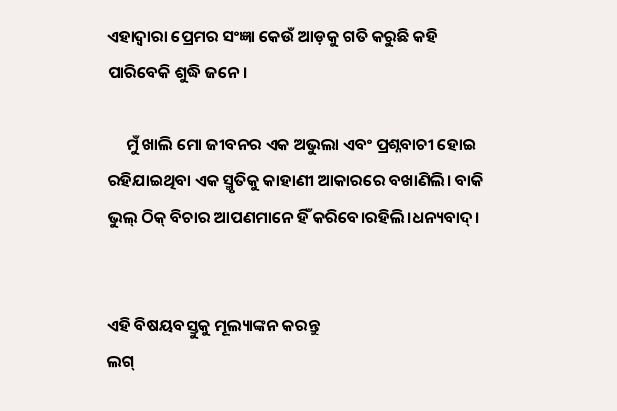ଏହାଦ୍ବାରା ପ୍ରେମର ସଂଜ୍ଞା କେଉଁ ଆଡ଼କୁ ଗତି କରୁଛି କହି ପାରିବେକି ଶୁଦ୍ଧି ଜନେ।

     ମୁଁ ଖାଲି ମୋ ଜୀବନର ଏକ ଅଭୁଲା ଏବଂ ପ୍ରଶ୍ନବାଚୀ ହୋଇ ରହିଯାଇଥିବା ଏକ ସ୍ମୃତିକୁ କାହାଣୀ ଆକାରରେ ବଖାଣିଲି। ବାକି ଭୁଲ୍ ଠିକ୍ ବିଚାର ଆପଣମାନେ ହିଁ କରିବେ।ରହିଲି।ଧନ୍ୟବାଦ୍।


ଏହି ବିଷୟବସ୍ତୁକୁ ମୂଲ୍ୟାଙ୍କନ କରନ୍ତୁ
ଲଗ୍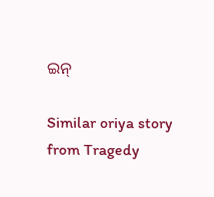ଇନ୍

Similar oriya story from Tragedy